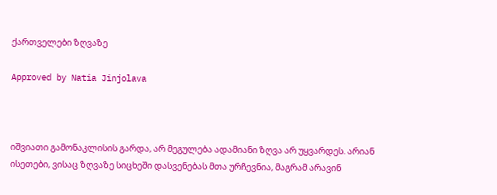ქართველები ზღვაზე

Approved by Natia Jinjolava



იშვიათი გამონაკლისის გარდა, არ მეგულება ადამიანი ზღვა არ უყვარდეს. არიან ისეთები, ვისაც ზღვაზე სიცხეში დასვენებას მთა ურჩევნია, მაგრამ არავინ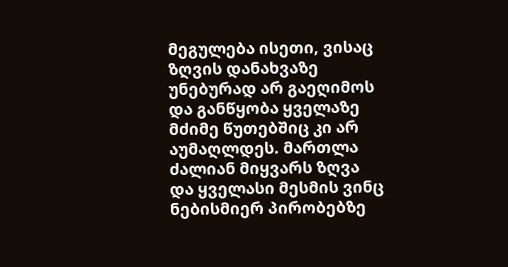მეგულება ისეთი, ვისაც ზღვის დანახვაზე უნებურად არ გაეღიმოს და განწყობა ყველაზე მძიმე წუთებშიც კი არ აუმაღლდეს. მართლა ძალიან მიყვარს ზღვა და ყველასი მესმის ვინც ნებისმიერ პირობებზე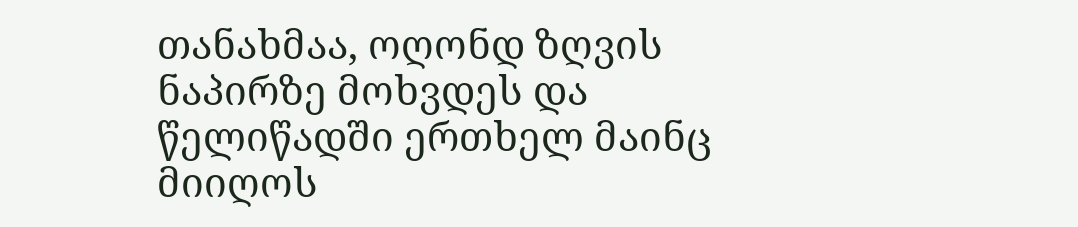თანახმაა, ოღონდ ზღვის ნაპირზე მოხვდეს და წელიწადში ერთხელ მაინც მიიღოს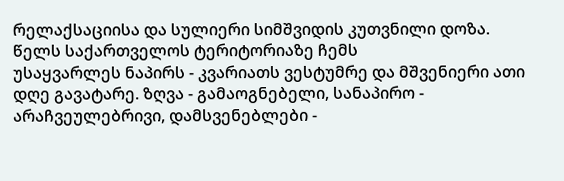რელაქსაციისა და სულიერი სიმშვიდის კუთვნილი დოზა. წელს საქართველოს ტერიტორიაზე ჩემს
უსაყვარლეს ნაპირს - კვარიათს ვესტუმრე და მშვენიერი ათი დღე გავატარე. ზღვა - გამაოგნებელი, სანაპირო - არაჩვეულებრივი, დამსვენებლები -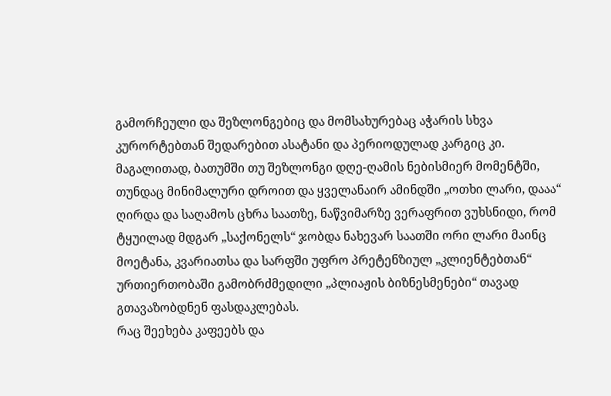გამორჩეული და შეზლონგებიც და მომსახურებაც აჭარის სხვა კურორტებთან შედარებით ასატანი და პერიოდულად კარგიც კი. მაგალითად, ბათუმში თუ შეზლონგი დღე-ღამის ნებისმიერ მომენტში, თუნდაც მინიმალური დროით და ყველანაირ ამინდში „ოთხი ლარი, დააა“ ღირდა და საღამოს ცხრა საათზე, ნაწვიმარზე ვერაფრით ვუხსნიდი, რომ ტყუილად მდგარ „საქონელს“ ჯობდა ნახევარ საათში ორი ლარი მაინც მოეტანა, კვარიათსა და სარფში უფრო პრეტენზიულ „კლიენტებთან“ ურთიერთობაში გამობრძმედილი „პლიაჟის ბიზნესმენები“ თავად გთავაზობდნენ ფასდაკლებას.
რაც შეეხება კაფეებს და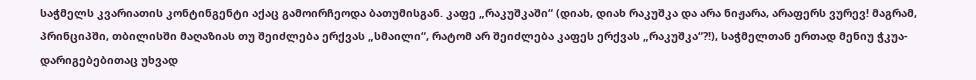საჭმელს კვარიათის კონტინგენტი აქაც გამოირჩეოდა ბათუმისგან. კაფე „რაკუშკაში“ (დიახ, დიახ რაკუშკა და არა ნიჟარა, არაფერს ვურევ! მაგრამ, პრინციპში, თბილისში მაღაზიას თუ შეიძლება ერქვას „სმაილი“, რატომ არ შეიძლება კაფეს ერქვას „რაკუშკა“?!), საჭმელთან ერთად მენიუ ჭკუა-დარიგებებითაც უხვად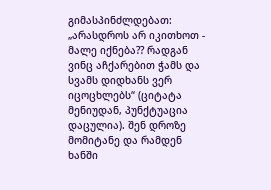გიმასპინძლდებათ: „არასდროს არ იკითხოთ - მალე იქნება?? რადგან ვინც აჩქარებით ჭამს და სვამს დიდხანს ვერ იცოცხლებს“ (ციტატა მენიუდან, პუნქტუაცია დაცულია). შენ დროზე მომიტანე და რამდენ ხანში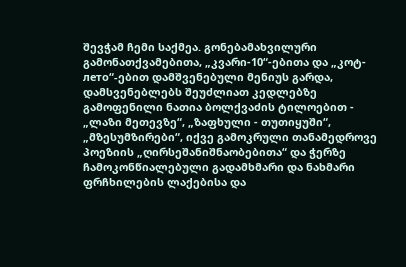შევჭამ ჩემი საქმეა. გონებამახვილური გამონათქვამებითა, „კვარი-10“-ებითა და „კოტ-лето“-ებით დამშვენებული მენიუს გარდა, დამსვენებლებს შეუძლიათ კედლებზე გამოფენილი ნათია ბოლქვაძის ტილოებით - „ლაზი მეთევზე“, „ზაფხული - თუთიყუში“, „მზესუმზირები“, იქვე გამოკრული თანამედროვე პოეზიის „ღირსეშანიშნაობებითა“ და ჭერზე ჩამოკონწიალებული გადამხმარი და ნახმარი ფრჩხილების ლაქებისა და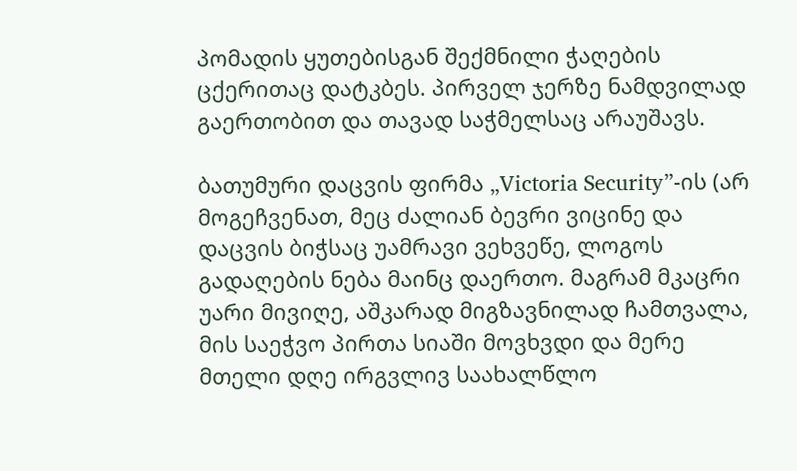პომადის ყუთებისგან შექმნილი ჭაღების ცქერითაც დატკბეს. პირველ ჯერზე ნამდვილად გაერთობით და თავად საჭმელსაც არაუშავს.

ბათუმური დაცვის ფირმა „Victoria Security”-ის (არ მოგეჩვენათ, მეც ძალიან ბევრი ვიცინე და დაცვის ბიჭსაც უამრავი ვეხვეწე, ლოგოს გადაღების ნება მაინც დაერთო. მაგრამ მკაცრი უარი მივიღე, აშკარად მიგზავნილად ჩამთვალა, მის საეჭვო პირთა სიაში მოვხვდი და მერე მთელი დღე ირგვლივ საახალწლო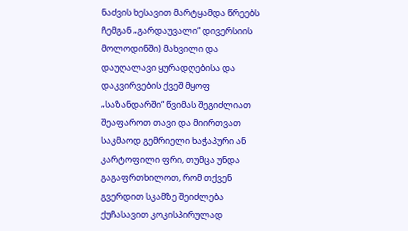ნაძვის ხესავით მარტყამდა წრეებს ჩემგან „გარდაუვალი“ დივერსიის მოლოდინში) მახვილი და დაუღალავი ყურადღებისა და დაკვირვების ქვეშ მყოფ „საზანდარში“ წვიმას შეგიძლიათ შეაფაროთ თავი და მიირთვათ საკმაოდ გემრიელი ხაჭაპური ან კარტოფილი ფრი, თუმცა უნდა გაგაფრთხილოთ, რომ თქვენ გვერდით სკამზე შეიძლება ქუჩასავით კოკისპირულად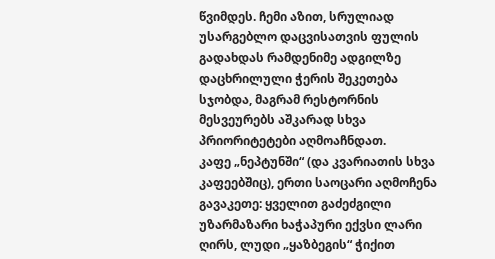წვიმდეს. ჩემი აზით, სრულიად უსარგებლო დაცვისათვის ფულის გადახდას რამდენიმე ადგილზე დაცხრილული ჭერის შეკეთება სჯობდა, მაგრამ რესტორნის მესვეურებს აშკარად სხვა პრიორიტეტები აღმოაჩნდათ.
კაფე „ნეპტუნში“ (და კვარიათის სხვა კაფეებშიც), ერთი საოცარი აღმოჩენა გავაკეთე: ყველით გაძეძგილი უზარმაზარი ხაჭაპური ექვსი ლარი ღირს, ლუდი „ყაზბეგის“ ჭიქით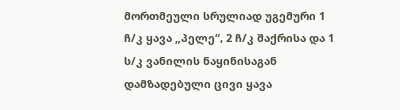მორთმეული სრულიად უგემური 1 ჩ/კ ყავა „პელე“, 2 ჩ/კ შაქრისა და 1 ს/კ ვანილის ნაყინისაგან დამზადებული ცივი ყავა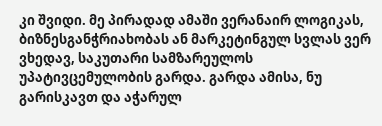კი შვიდი. მე პირადად ამაში ვერანაირ ლოგიკას, ბიზნესგანჭრიახობას ან მარკეტინგულ სვლას ვერ ვხედავ, საკუთარი სამზარეულოს უპატივცემულობის გარდა. გარდა ამისა, ნუ გარისკავთ და აჭარულ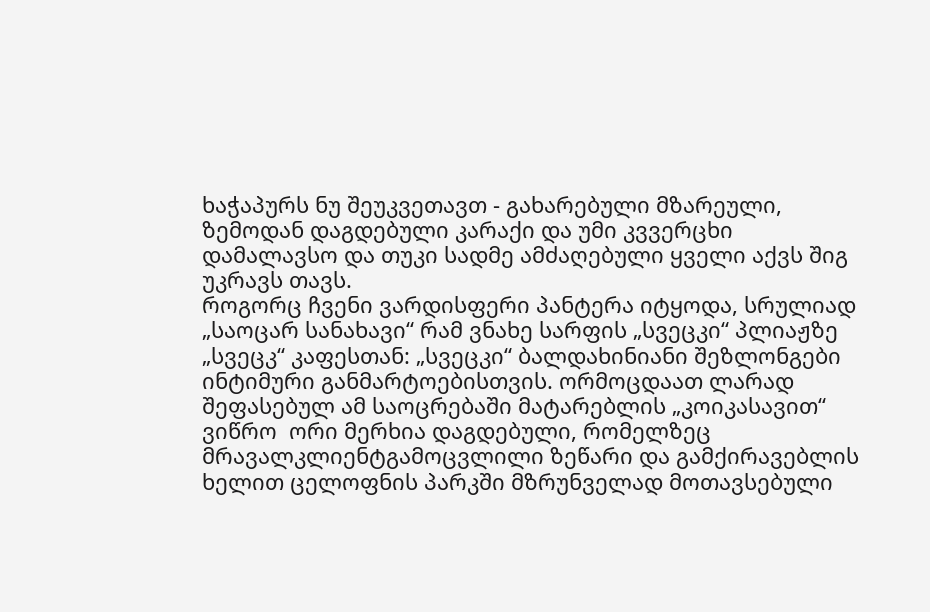ხაჭაპურს ნუ შეუკვეთავთ - გახარებული მზარეული, ზემოდან დაგდებული კარაქი და უმი კვვერცხი დამალავსო და თუკი სადმე ამძაღებული ყველი აქვს შიგ უკრავს თავს.
როგორც ჩვენი ვარდისფერი პანტერა იტყოდა, სრულიად „საოცარ სანახავი“ რამ ვნახე სარფის „სვეცკი“ პლიაჟზე „სვეცკ“ კაფესთან: „სვეცკი“ ბალდახინიანი შეზლონგები ინტიმური განმარტოებისთვის. ორმოცდაათ ლარად  შეფასებულ ამ საოცრებაში მატარებლის „კოიკასავით“ ვიწრო  ორი მერხია დაგდებული, რომელზეც მრავალკლიენტგამოცვლილი ზეწარი და გამქირავებლის ხელით ცელოფნის პარკში მზრუნველად მოთავსებული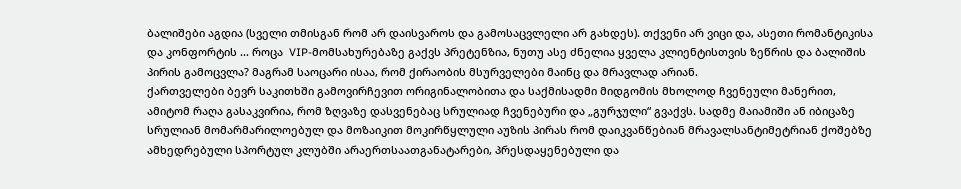ბალიშები აგდია (სველი თმისგან რომ არ დაისვაროს და გამოსაცვლელი არ გახდეს). თქვენი არ ვიცი და, ასეთი რომანტიკისა და კონფორტის ... როცა  VIP-მომსახურებაზე გაქვს პრეტენზია, ნუთუ ასე ძნელია ყველა კლიენტისთვის ზეწრის და ბალიშის პირის გამოცვლა? მაგრამ საოცარი ისაა, რომ ქირაობის მსურველები მაინც და მრავლად არიან.
ქართველები ბევრ საკითხში გამოვირჩევით ორიგინალობითა და საქმისადმი მიდგომის მხოლოდ ჩვენეული მანერით, ამიტომ რაღა გასაკვირია, რომ ზღვაზე დასვენებაც სრულიად ჩვენებური და „გურჯული“ გვაქვს. სადმე მაიამიში ან იბიცაზე სრულიან მომარმარილოებულ და მოზაიკით მოკირწყლული აუზის პირას რომ დაიკვანწებიან მრავალსანტიმეტრიან ქოშებზე ამხედრებული სპორტულ კლუბში არაერთსაათგანატარები, პრესდაყენებული და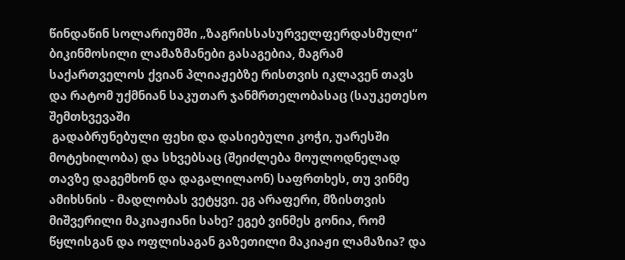წინდაწინ სოლარიუმში „ზაგრისსასურველფერდასმული“ ბიკინმოსილი ლამაზმანები გასაგებია, მაგრამ საქართველოს ქვიან პლიაჟებზე რისთვის იკლავენ თავს და რატომ უქმნიან საკუთარ ჯანმრთელობასაც (საუკეთესო შემთხვევაში
 გადაბრუნებული ფეხი და დასიებული კოჭი, უარესში მოტეხილობა) და სხვებსაც (შეიძლება მოულოდნელად თავზე დაგემხონ და დაგალილაონ) საფრთხეს, თუ ვინმე ამიხსნის - მადლობას ვეტყვი. ეგ არაფერი, მზისთვის მიშვერილი მაკიაჟიანი სახე? ეგებ ვინმეს გონია, რომ წყლისგან და ოფლისაგან გაზეთილი მაკიაჟი ლამაზია? და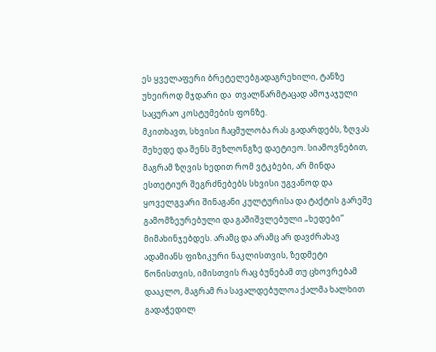ეს ყველაფერი ბრეტელებგადაგრეხილი, ტანზე უხეიროდ მჯდარი და  თვალწარმტაცად ამოჯაჯული საცურაო კოსტუმების ფონზე.
მკითხავთ, სხვისი ჩაცმულობა რას გადარდებს, ზღვას შეხედე და შენს შეზლონგზე დაეტიეო. სიამოვნებით, მაგრამ ზღვის ხედით რომ ვტკბები, არ მინდა ესთეტიურ შეგრძნებებს სხვისი უგვანოდ და ყოველგვარი შინაგანი კულტურისა და ტაქტის გარეშე გამომზეურებული და გაშიშვლებული „ხედები“ მიმახინჯებდეს. არამც და არამც არ დავძრახავ ადამიანს ფიზიკური ნაკლისთვის, ზედმეტი წონისთვის, იმისთვის რაც ბუნებამ თუ ცხოვრებამ დააკლო, მაგრამ რა სავალდებულოა ქალმა ხალხით გადაჭედილ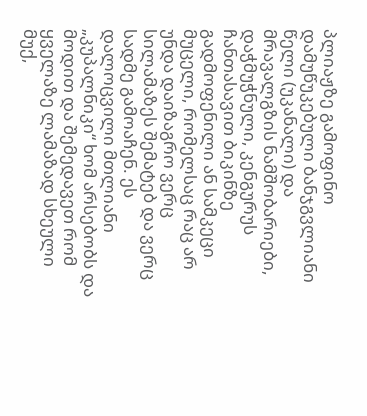პლიაჟზე გამოფინო დამუწუკებული ბანჯგვლიანი წელი (უკანალი) და მრავალგზის ნამშობარიები, დაჭმუჭნული, კენგურუს ჩანთასავით ბიკინზე გადმოფენილი ან სამკეცი მუცელი, რომელსაც რაც არ უნდა დაიზაგრო ვერც სილამაზეს შემატებ და ვერც სადმე გამოაჩენ. ეს დალოცვილი მთლიანი „კუპალნიკი“ ხომ არსებობს და მოდით და შემედავეთ რომ ყველაზე ლამაზად სხეული მუქ,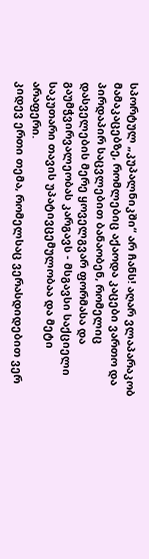სპორტულ „კუპალნიკში“ არ ჩანს! აღარ ვლაპარაკობ მამაკაცებზე, რომლებიც აქაოდა კაცები ვართო და პირდაპირ საცვლებით ბანაობენ, რომელიც დასველების მერე ყოველგვარ ფორმასა და გაუმჭვირვალეობას კარგავს - მსგავსი საქციელი საკუთარი თავის უპატივცემულობაა და მეტი არაფერი.
კიდევ ერთი თემა, რომელსაც ვერასდიდებით ვერ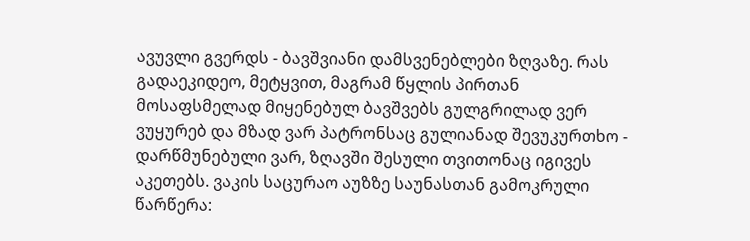ავუვლი გვერდს - ბავშვიანი დამსვენებლები ზღვაზე. რას გადაეკიდეო, მეტყვით, მაგრამ წყლის პირთან მოსაფსმელად მიყენებულ ბავშვებს გულგრილად ვერ ვუყურებ და მზად ვარ პატრონსაც გულიანად შევუკურთხო - დარწმუნებული ვარ, ზღავში შესული თვითონაც იგივეს აკეთებს. ვაკის საცურაო აუზზე საუნასთან გამოკრული წარწერა: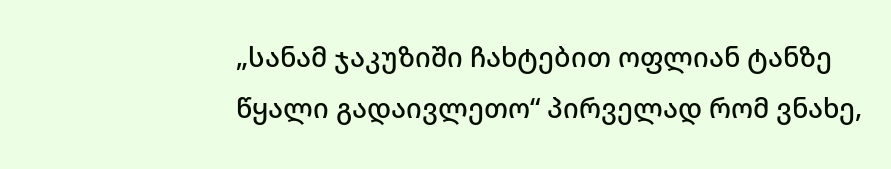„სანამ ჯაკუზიში ჩახტებით ოფლიან ტანზე წყალი გადაივლეთო“ პირველად რომ ვნახე,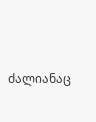ძალიანაც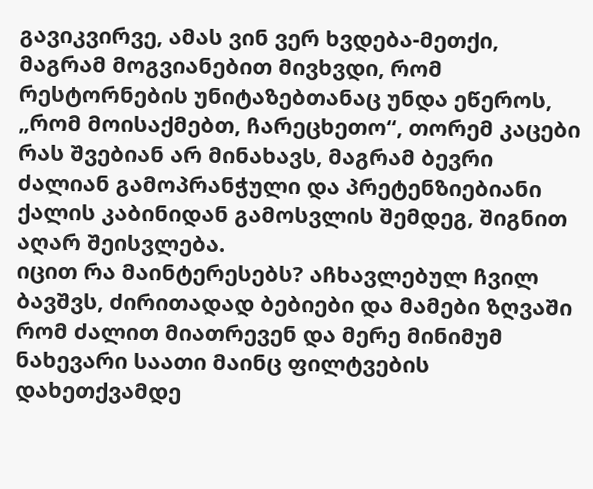გავიკვირვე, ამას ვინ ვერ ხვდება-მეთქი, მაგრამ მოგვიანებით მივხვდი, რომ რესტორნების უნიტაზებთანაც უნდა ეწეროს, „რომ მოისაქმებთ, ჩარეცხეთო“, თორემ კაცები რას შვებიან არ მინახავს, მაგრამ ბევრი ძალიან გამოპრანჭული და პრეტენზიებიანი ქალის კაბინიდან გამოსვლის შემდეგ, შიგნით აღარ შეისვლება.
იცით რა მაინტერესებს? აჩხავლებულ ჩვილ ბავშვს, ძირითადად ბებიები და მამები ზღვაში რომ ძალით მიათრევენ და მერე მინიმუმ ნახევარი საათი მაინც ფილტვების დახეთქვამდე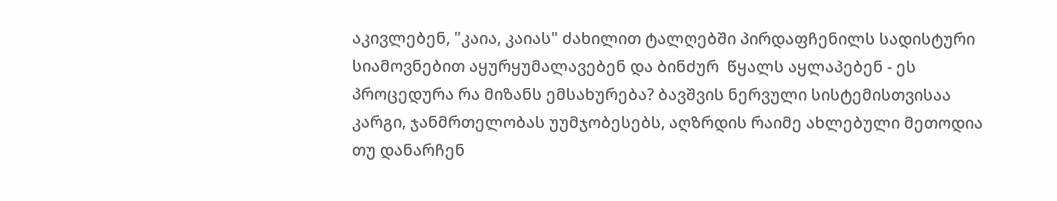აკივლებენ, "კაია, კაიას" ძახილით ტალღებში პირდაფჩენილს სადისტური სიამოვნებით აყურყუმალავებენ და ბინძურ  წყალს აყლაპებენ - ეს პროცედურა რა მიზანს ემსახურება? ბავშვის ნერვული სისტემისთვისაა კარგი, ჯანმრთელობას უუმჯობესებს, აღზრდის რაიმე ახლებული მეთოდია თუ დანარჩენ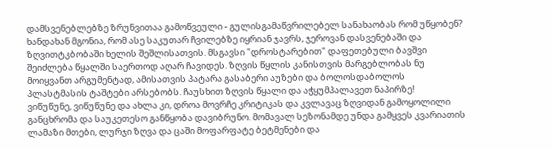დამსვენებლებზე ზრუნვითაა გამოწვეული - გულისგამაწვრილებელ სანახაობას რომ უწყობენ? ხანდახან მგონია, რომ ასე საკუთარ ჩვილებზე იყრიან ჯავრს, ჯეროვან დასვენებაში და ზღვითტკბობაში ხელის შეშლისათვის. მსგავსი "დროსტარებით" დაფეთებული ბავშვი შეიძლება წყალში საერთოდ აღარ ჩავიდეს. ზღვის წყლის კანისთვის მარგებლობას ნუ მოიყვანთ არგუმენტად, ამისათვის პატარა გასაბერი აუზები და ბოლოსდაბოლოს პლასტმასის ტაშტები არსებობს. ჩაუსხით ზღვის წყალი და აჭყუმპალავეთ ნაპირზე!
ვიწუწუნე, ვიწუწუნე და ახლა კი, დროა მოვრჩე კრიტიკას და კვლავაც ზღვიდან გამოყოლილი განცხრომა და საუკეთესო განწყობა დავიბრუნო. მომავალ სეზონამდე უნდა გამყვეს კვარიათის ლამაზი მთები, ლურჯი ზღვა და ცაში მოფარფატე ბეტმენები და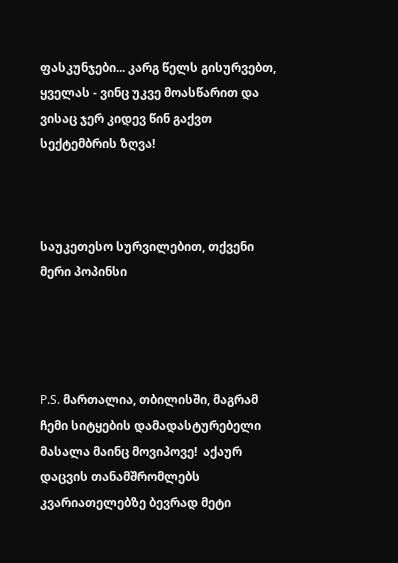ფასკუნჯები... კარგ წელს გისურვებთ, ყველას - ვინც უკვე მოასწარით და ვისაც ჯერ კიდევ წინ გაქვთ სექტემბრის ზღვა!



საუკეთესო სურვილებით, თქვენი მერი პოპინსი




P.S. მართალია, თბილისში, მაგრამ ჩემი სიტყების დამადასტურებელი მასალა მაინც მოვიპოვე!  აქაურ დაცვის თანამშრომლებს კვარიათელებზე ბევრად მეტი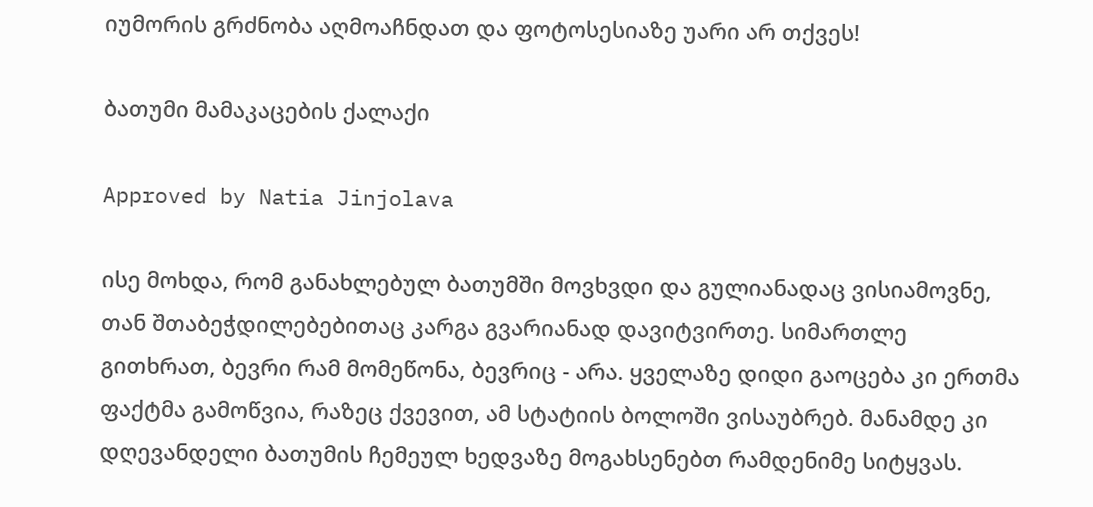იუმორის გრძნობა აღმოაჩნდათ და ფოტოსესიაზე უარი არ თქვეს!

ბათუმი მამაკაცების ქალაქი

Approved by Natia Jinjolava

ისე მოხდა, რომ განახლებულ ბათუმში მოვხვდი და გულიანადაც ვისიამოვნე, თან შთაბეჭდილებებითაც კარგა გვარიანად დავიტვირთე. სიმართლე გითხრათ, ბევრი რამ მომეწონა, ბევრიც - არა. ყველაზე დიდი გაოცება კი ერთმა ფაქტმა გამოწვია, რაზეც ქვევით, ამ სტატიის ბოლოში ვისაუბრებ. მანამდე კი დღევანდელი ბათუმის ჩემეულ ხედვაზე მოგახსენებთ რამდენიმე სიტყვას.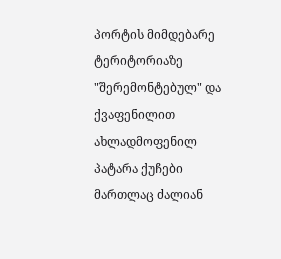პორტის მიმდებარე ტერიტორიაზე "შერემონტებულ" და ქვაფენილით ახლადმოფენილ პატარა ქუჩები მართლაც ძალიან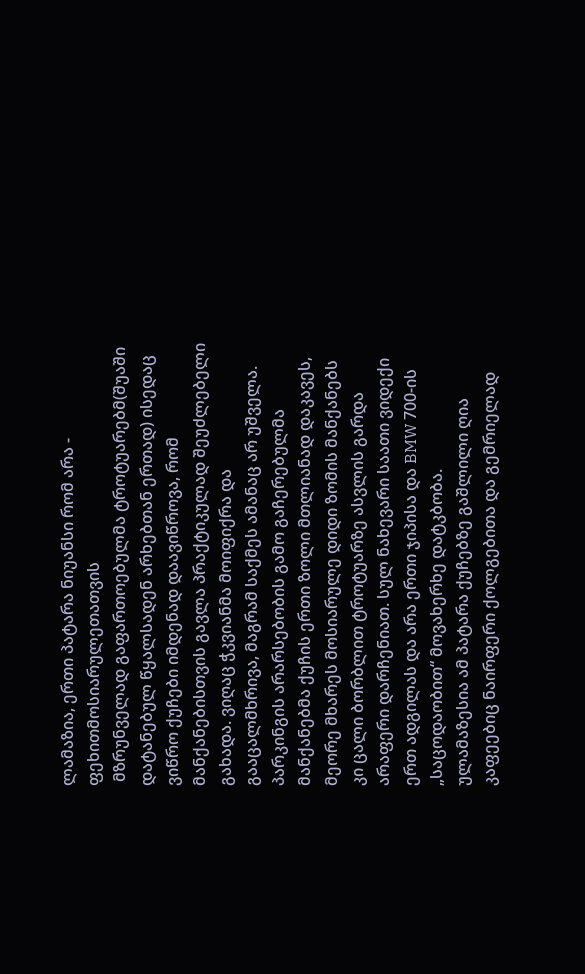ლამაზია, ერთი პატარა ნიუანსი რომ არა - ფეხითმოსიარულეთათვის
 მზრუნველად გაფართოებულმა ტროტუარებმ(შუაში დატანებულ წყალსადენ არხებთან ერთად) ისედაც ვიწრო ქუჩები იმდენად დაავიწროვა, რომ მანქანებისთვის გავლა პრაქტიკულად შეუძლებელი გახადა. ვიღაც ჭკვიანმა მოიფიქრა და გააცალმხრივა, მაგრამ საქმეს ამანაც არ უშველა. პარკინგის არარსებობის გამო გაჩერებულმა მანქანებმა ქუჩის ერთი ზოლი მთლიანად დაკავეს, მეორე მხარეს მოსიარულე დიდი ზომის მანქანებს კი ცალი ბორბლით ტროტუარზე ასვლის გარდა არაფერი დარჩენიათ. სულ ნახევარი საათი ვიდექი ერთ ადგილას და არა ერთი ჯიპისა და BMW 700-ის „საცოდაობით“ მოვახერხე დატკბობა.
ულამაზესია ამ პატარა ქუჩებზე გაშლილი ღია კაფეებიც ნაირფერი ქოლგებითა და გემრიელად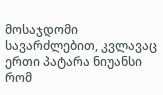მოსაჯდომი სავარძლებით, კვლავაც ერთი პატარა ნიუანსი რომ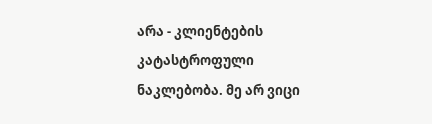არა - კლიენტების კატასტროფული ნაკლებობა. მე არ ვიცი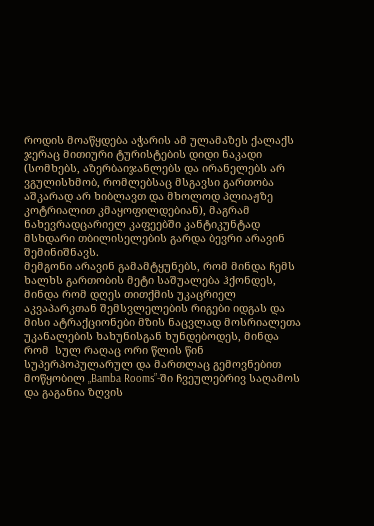როდის მოაწყდება აჭარის ამ ულამაზეს ქალაქს ჯერაც მითიური ტურისტების დიდი ნაკადი (სომხებს, აზერბაიჯანლებს და ირანელებს არ ვგულისხმობ, რომლებსაც მსგავსი გართობა აშკარად არ ხიბლავთ და მხოლოდ პლიაჟზე კოტრიალით კმაყოფილდებიან), მაგრამ ნახევრადცარიელ კაფეებში კანტიკუნტად მსხდარი თბილისელების გარდა ბევრი არავინ შემინიშნავს.
მემგონი არავინ გამამტყუნებს, რომ მინდა ჩემს ხალხს გართობის მეტი საშუალება ჰქონდეს, მინდა რომ დღეს თითქმის უკაცრიელ აკვაპარკთან შემსვლელების რიგები იდგას და მისი ატრაქციონები მზის ნაცვლად მოსრიალეთა უკანალების ხახუნისგან ხუნდებოდეს, მინდა რომ  სულ რაღაც ორი წლის წინ სუპერპოპულარულ და მართლაც გემოვნებით მოწყობილ „Bamba Rooms”-ში ჩვეულებრივ საღამოს და გაგანია ზღვის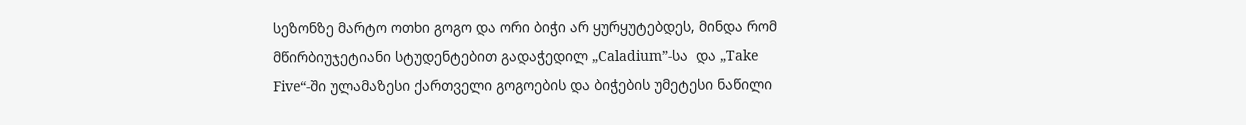სეზონზე მარტო ოთხი გოგო და ორი ბიჭი არ ყურყუტებდეს, მინდა რომ მწირბიუჯეტიანი სტუდენტებით გადაჭედილ „Caladium”-სა  და „Take Five“-ში ულამაზესი ქართველი გოგოების და ბიჭების უმეტესი ნაწილი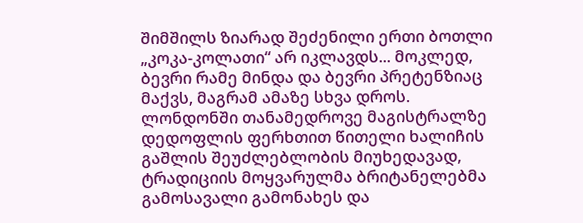შიმშილს ზიარად შეძენილი ერთი ბოთლი „კოკა-კოლათი“ არ იკლავდს... მოკლედ, ბევრი რამე მინდა და ბევრი პრეტენზიაც მაქვს, მაგრამ ამაზე სხვა დროს.
ლონდონში თანამედროვე მაგისტრალზე დედოფლის ფერხთით წითელი ხალიჩის გაშლის შეუძლებლობის მიუხედავად, ტრადიციის მოყვარულმა ბრიტანელებმა გამოსავალი გამონახეს და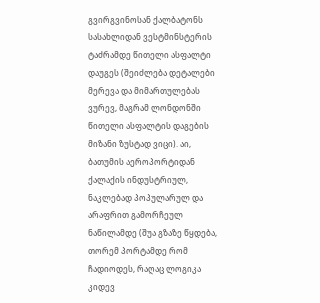გვირგვინოსან ქალბატონს სასახლიდან ვესტმინსტერის ტაძრამდე წითელი ასფალტი დაუგეს (შეიძლება დეტალები მერევა და მიმართულებას ვურევ, მაგრამ ლონდონში წითელი ასფალტის დაგების მიზანი ზუსტად ვიცი). აი, ბათუმის აეროპორტიდან ქალაქის ინდუსტრიულ, ნაკლებად პოპულარულ და არაფრით გამორჩეულ ნაწილამდე (შუა გზაზე წყდება, თორემ პორტამდე რომ ჩადიოდეს, რაღაც ლოგიკა კიდევ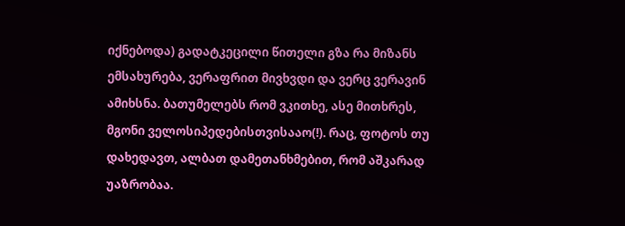იქნებოდა) გადატკეცილი წითელი გზა რა მიზანს ემსახურება, ვერაფრით მივხვდი და ვერც ვერავინ ამიხსნა. ბათუმელებს რომ ვკითხე, ასე მითხრეს, მგონი ველოსიპედებისთვისააო(!). რაც, ფოტოს თუ დახედავთ, ალბათ დამეთანხმებით, რომ აშკარად უაზრობაა.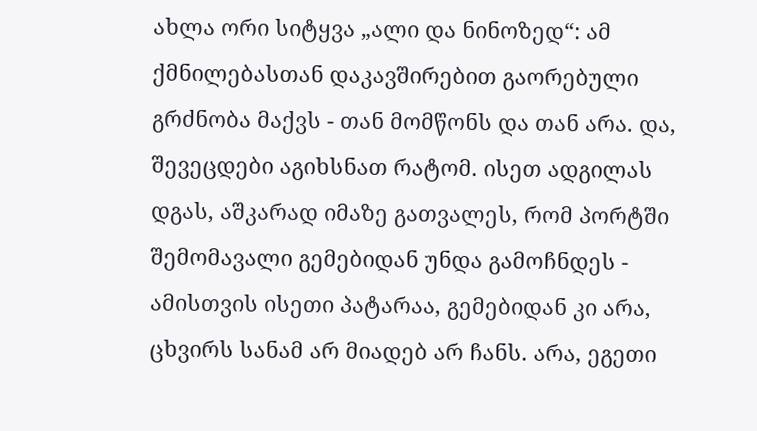ახლა ორი სიტყვა „ალი და ნინოზედ“: ამ ქმნილებასთან დაკავშირებით გაორებული გრძნობა მაქვს - თან მომწონს და თან არა. და, შევეცდები აგიხსნათ რატომ. ისეთ ადგილას დგას, აშკარად იმაზე გათვალეს, რომ პორტში შემომავალი გემებიდან უნდა გამოჩნდეს - ამისთვის ისეთი პატარაა, გემებიდან კი არა, ცხვირს სანამ არ მიადებ არ ჩანს. არა, ეგეთი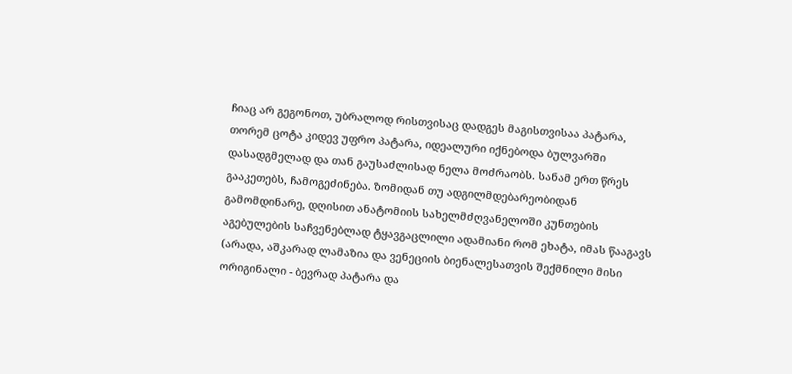ჩიაც არ გეგონოთ, უბრალოდ რისთვისაც დადგეს მაგისთვისაა პატარა, თორემ ცოტა კიდევ უფრო პატარა, იდეალური იქნებოდა ბულვარში დასადგმელად და თან გაუსაძლისად ნელა მოძრაობს. სანამ ერთ წრეს გააკეთებს, ჩამოგეძინება. ზომიდან თუ ადგილმდებარეობიდან გამომდინარე, დღისით ანატომიის სახელმძღვანელოში კუნთების აგებულების საჩვენებლად ტყავგაცლილი ადამიანი რომ ეხატა, იმას წააგავს (არადა, აშკარად ლამაზია და ვენეციის ბიენალესათვის შექმნილი მისი ორიგინალი - ბევრად პატარა და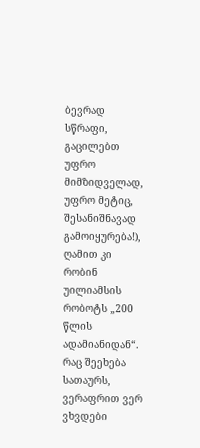ბევრად სწრაფი, გაცილებთ უფრო მიმზიდველად, უფრო მეტიც, შესანიშნავად გამოიყურება!), ღამით კი რობინ უილიამსის რობოტს „200 წლის ადამიანიდან“.  რაც შეეხება სათაურს, ვერაფრით ვერ ვხვდები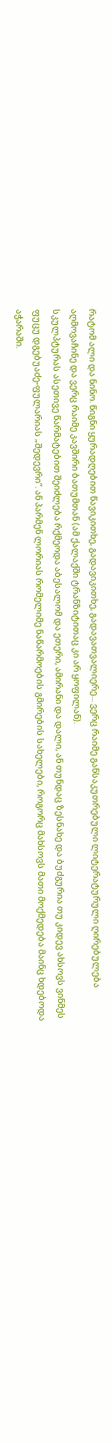რატომ ალი და ნინო. წიგნი ყურადღებით წავიკითხე, გადავიკითხე, გადავათვალიერე... ვერც რაიმე განსაკუთრებული ლიტერატურული ღირებულება აღმოვაჩინე და ვერც რაიმე კავშირი ბათუმთან (ამ ქალაქში ტრანზიტითაც კი არ ყოფილან).
სკულპტურას ასეთივე წარმატებით შეიძლება რქმეოდა აბესალომ და ეთერი, ამირანი და დალი, ან თუნდაც ზესნახე და ბუძგურია თუ კიდევ ახსოვს ვინმეს ფუცუ დგებუაძე-ფულარიას „შედევრი“. ან პარმენ ლორიას რომელიმე ნაწარმოების გმირების სახელები, როგორც მახსოვს მათი მოქმედება მაინც ხდებოდა აჭარაში.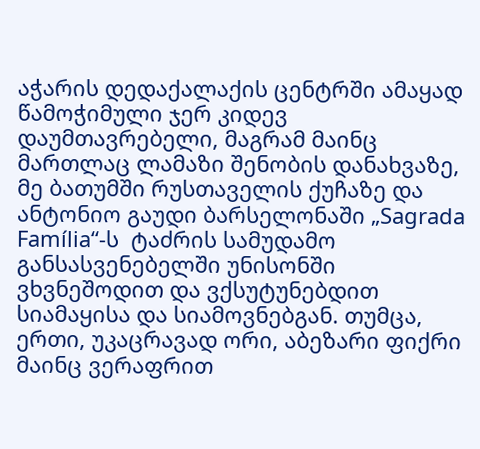აჭარის დედაქალაქის ცენტრში ამაყად წამოჭიმული ჯერ კიდევ დაუმთავრებელი, მაგრამ მაინც მართლაც ლამაზი შენობის დანახვაზე, მე ბათუმში რუსთაველის ქუჩაზე და ანტონიო გაუდი ბარსელონაში „Sagrada Família“-ს  ტაძრის სამუდამო განსასვენებელში უნისონში ვხვნეშოდით და ვქსუტუნებდით სიამაყისა და სიამოვნებგან. თუმცა, ერთი, უკაცრავად ორი, აბეზარი ფიქრი მაინც ვერაფრით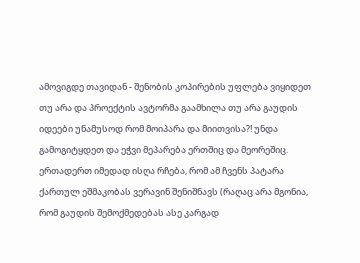ამოვიგდე თავიდან - შენობის კოპირების უფლება ვიყიდეთ თუ არა და პროექტის ავტორმა გაამხილა თუ არა გაუდის იდეები უნამუსოდ რომ მოიპარა და მიითვისა?! უნდა გამოგიტყდეთ და ეჭვი მეპარება ერთშიც და მეორეშიც. ერთადერთ იმედად ისღა რჩება, რომ ამ ჩვენს პატარა ქართულ ეშმაკობას ვერავინ შენიშნავს (რაღაც არა მგონია, რომ გაუდის შემოქმედებას ასე კარგად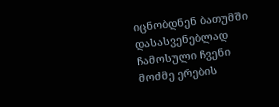იცნობდნენ ბათუმში დასასვენებლად ჩამოსული ჩვენი მოძმე ერების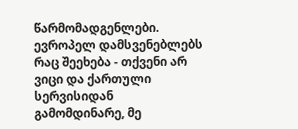წარმომადგენლები. ევროპელ დამსვენებლებს რაც შეეხება - თქვენი არ ვიცი და ქართული სერვისიდან გამომდინარე, მე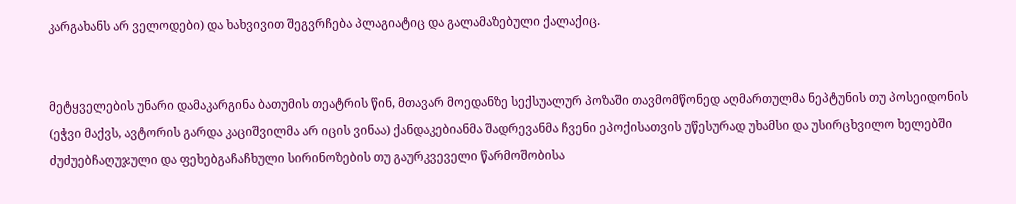კარგახანს არ ველოდები) და ხახვივით შეგვრჩება პლაგიატიც და გალამაზებული ქალაქიც.


მეტყველების უნარი დამაკარგინა ბათუმის თეატრის წინ, მთავარ მოედანზე სექსუალურ პოზაში თავმომწონედ აღმართულმა ნეპტუნის თუ პოსეიდონის (ეჭვი მაქვს, ავტორის გარდა კაციშვილმა არ იცის ვინაა) ქანდაკებიანმა შადრევანმა ჩვენი ეპოქისათვის უწესურად უხამსი და უსირცხვილო ხელებში ძუძუებჩაღუჯული და ფეხებგაჩაჩხული სირინოზების თუ გაურკვეველი წარმოშობისა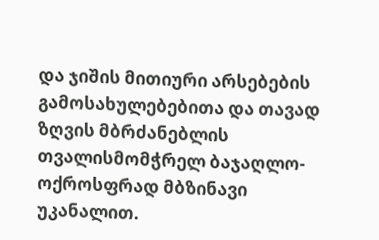და ჯიშის მითიური არსებების გამოსახულებებითა და თავად ზღვის მბრძანებლის თვალისმომჭრელ ბაჯაღლო-ოქროსფრად მბზინავი უკანალით.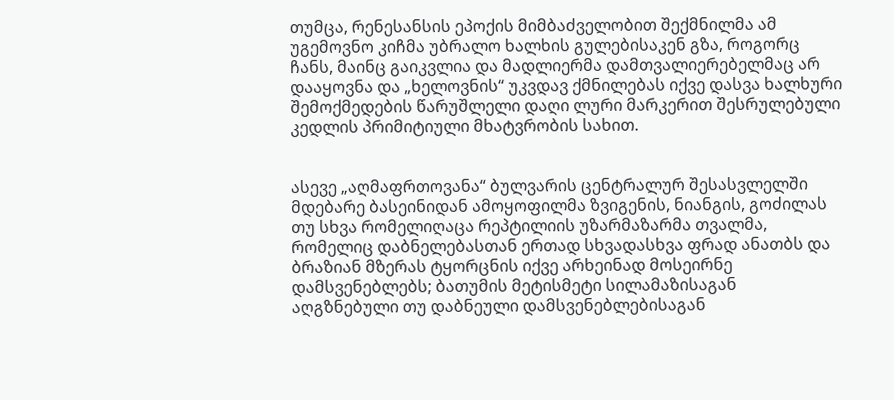თუმცა, რენესანსის ეპოქის მიმბაძველობით შექმნილმა ამ უგემოვნო კიჩმა უბრალო ხალხის გულებისაკენ გზა, როგორც ჩანს, მაინც გაიკვლია და მადლიერმა დამთვალიერებელმაც არ დააყოვნა და „ხელოვნის“ უკვდავ ქმნილებას იქვე დასვა ხალხური შემოქმედების წარუშლელი დაღი ლური მარკერით შესრულებული კედლის პრიმიტიული მხატვრობის სახით.


ასევე „აღმაფრთოვანა“ ბულვარის ცენტრალურ შესასვლელში მდებარე ბასეინიდან ამოყოფილმა ზვიგენის, ნიანგის, გოძილას თუ სხვა რომელიღაცა რეპტილიის უზარმაზარმა თვალმა, რომელიც დაბნელებასთან ერთად სხვადასხვა ფრად ანათბს და ბრაზიან მზერას ტყორცნის იქვე არხეინად მოსეირნე დამსვენებლებს; ბათუმის მეტისმეტი სილამაზისაგან აღგზნებული თუ დაბნეული დამსვენებლებისაგან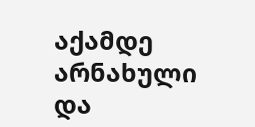აქამდე არნახული და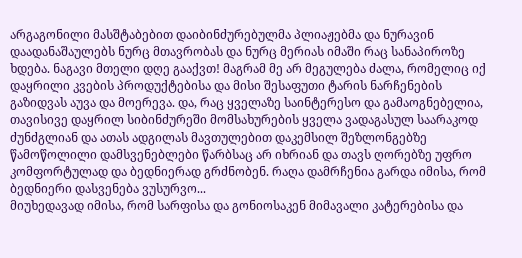არგაგონილი მასშტაბებით დაიბინძურებულმა პლიაჟებმა და ნურავინ დაადანაშაულებს ნურც მთავრობას და ნურც მერიას იმაში რაც სანაპიროზე ხდება. ნაგავი მთელი დღე გააქვთ! მაგრამ მე არ მეგულება ძალა, რომელიც იქ დაყრილი კვების პროდუქტებისა და მისი შესაფუთი ტარის ნარჩენების გაზიდვას აუვა და მოერევა. და, რაც ყველაზე საინტერესო და გამაოგნებელია, თავისივე დაყრილ სიბინძურეში მომსახურების ყველა ვადაგასულ საარაკოდ ძუნძგლიან და ათას ადგილას მავთულებით დაკემსილ შეზლონგებზე წამოწოლილი დამსვენებლები წარბსაც არ იხრიან და თავს ღორებზე უფრო კომფორტულად და ბედნიერად გრძნობენ. რაღა დამრჩენია გარდა იმისა, რომ ბედნიერი დასვენება ვუსურვო...
მიუხედავად იმისა, რომ სარფისა და გონიოსაკენ მიმავალი კატერებისა და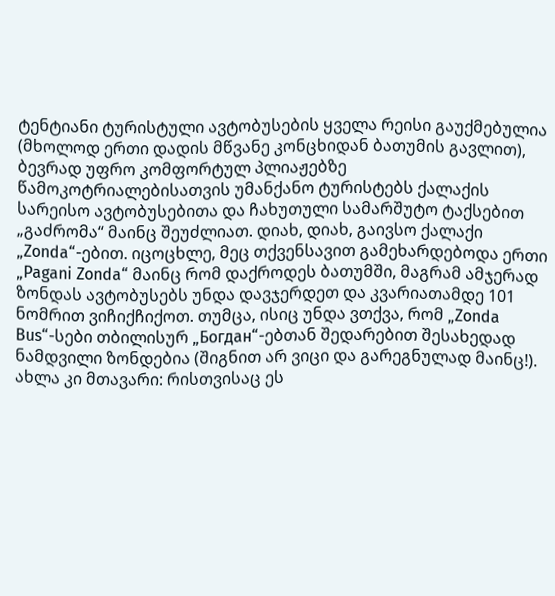ტენტიანი ტურისტული ავტობუსების ყველა რეისი გაუქმებულია (მხოლოდ ერთი დადის მწვანე კონცხიდან ბათუმის გავლით), ბევრად უფრო კომფორტულ პლიაჟებზე წამოკოტრიალებისათვის უმანქანო ტურისტებს ქალაქის სარეისო ავტობუსებითა და ჩახუთული სამარშუტო ტაქსებით „გაძრომა“ მაინც შეუძლიათ. დიახ, დიახ, გაივსო ქალაქი  „Zonda“-ებით. იცოცხლე, მეც თქვენსავით გამეხარდებოდა ერთი „Pagani Zonda“ მაინც რომ დაქროდეს ბათუმში, მაგრამ ამჯერად ზონდას ავტობუსებს უნდა დავჯერდეთ და კვარიათამდე 101 ნომრით ვიჩიქჩიქოთ. თუმცა, ისიც უნდა ვთქვა, რომ „Zonda Bus“-სები თბილისურ „Богдан“-ებთან შედარებით შესახედად ნამდვილი ზონდებია (შიგნით არ ვიცი და გარეგნულად მაინც!).
ახლა კი მთავარი: რისთვისაც ეს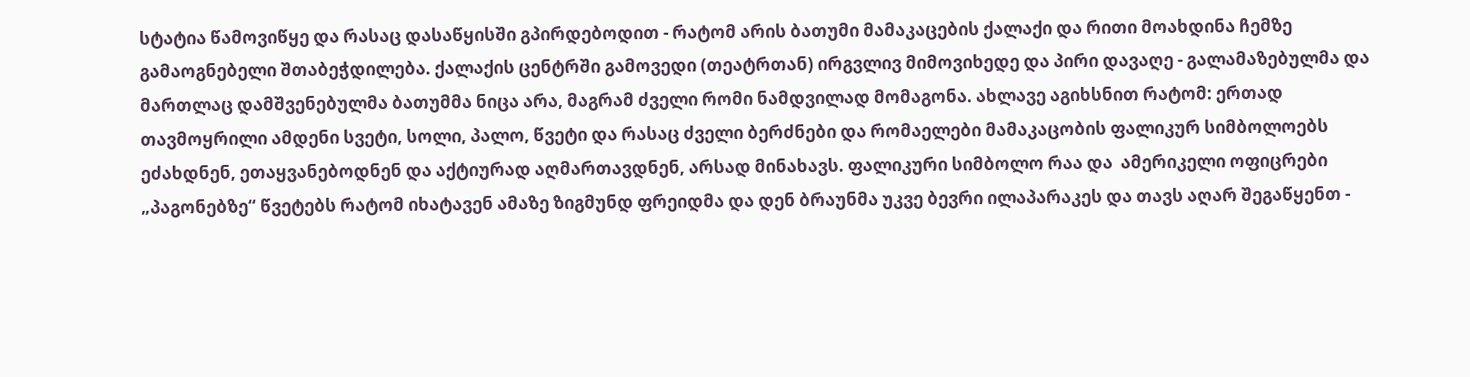სტატია წამოვიწყე და რასაც დასაწყისში გპირდებოდით - რატომ არის ბათუმი მამაკაცების ქალაქი და რითი მოახდინა ჩემზე გამაოგნებელი შთაბეჭდილება. ქალაქის ცენტრში გამოვედი (თეატრთან) ირგვლივ მიმოვიხედე და პირი დავაღე - გალამაზებულმა და მართლაც დამშვენებულმა ბათუმმა ნიცა არა, მაგრამ ძველი რომი ნამდვილად მომაგონა. ახლავე აგიხსნით რატომ: ერთად თავმოყრილი ამდენი სვეტი, სოლი, პალო, წვეტი და რასაც ძველი ბერძნები და რომაელები მამაკაცობის ფალიკურ სიმბოლოებს ეძახდნენ, ეთაყვანებოდნენ და აქტიურად აღმართავდნენ, არსად მინახავს. ფალიკური სიმბოლო რაა და  ამერიკელი ოფიცრები „პაგონებზე“ წვეტებს რატომ იხატავენ ამაზე ზიგმუნდ ფრეიდმა და დენ ბრაუნმა უკვე ბევრი ილაპარაკეს და თავს აღარ შეგაწყენთ -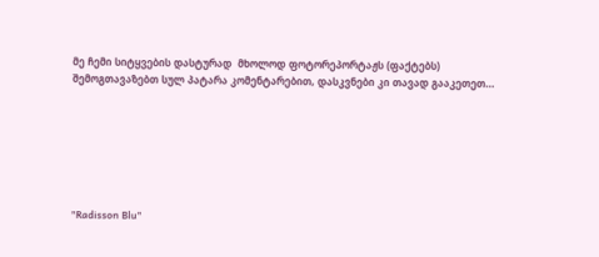მე ჩემი სიტყვების დასტურად  მხოლოდ ფოტორეპორტაჟს (ფაქტებს) შემოგთავაზებთ სულ პატარა კომენტარებით, დასკვნები კი თავად გააკეთეთ...







"Radisson Blu"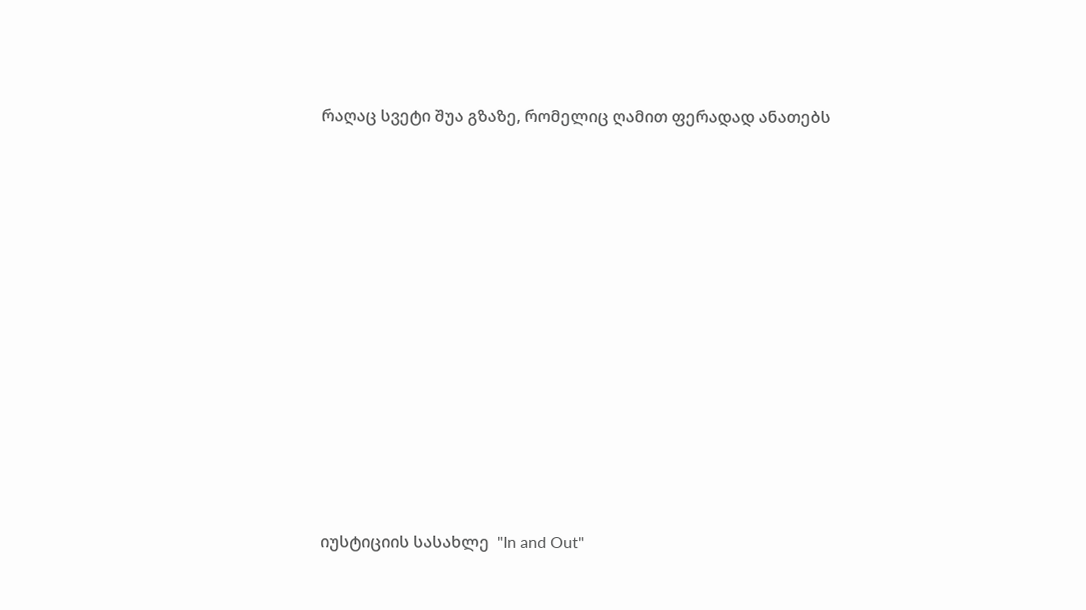რაღაც სვეტი შუა გზაზე, რომელიც ღამით ფერადად ანათებს












იუსტიციის სასახლე  "In and Out"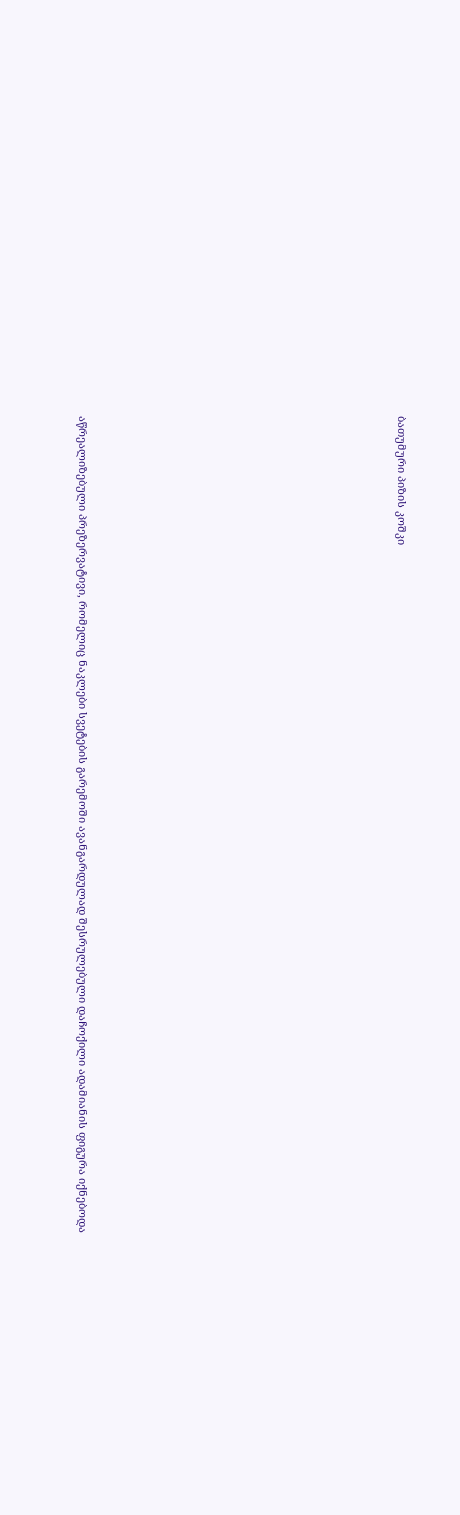ბათუმური პიზის კოშკი













აწრეალიზებული პრეზერვატივი, რომელიც ნაკლები სვეტების გარემოში ავანგარდულად შესრულებული დაჩოქილი ადამიანის ფიგურა იქნებოდა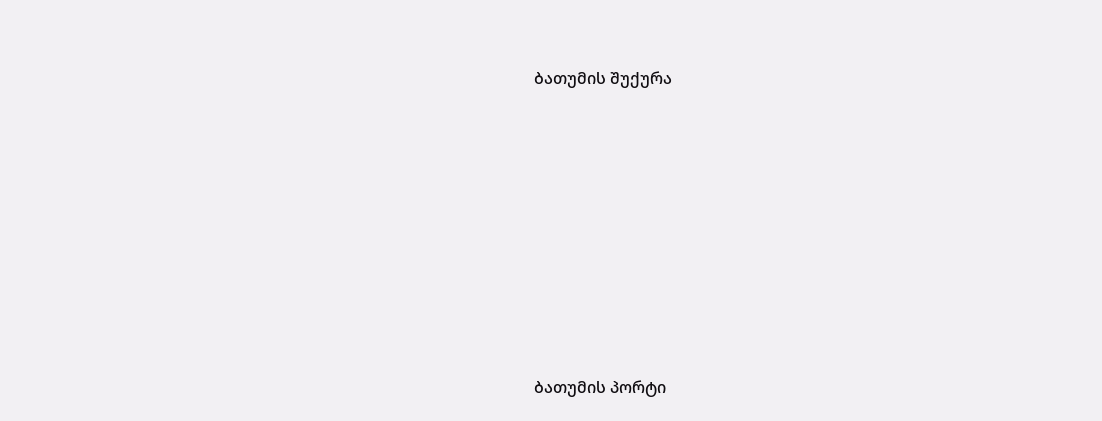ბათუმის შუქურა














ბათუმის პორტი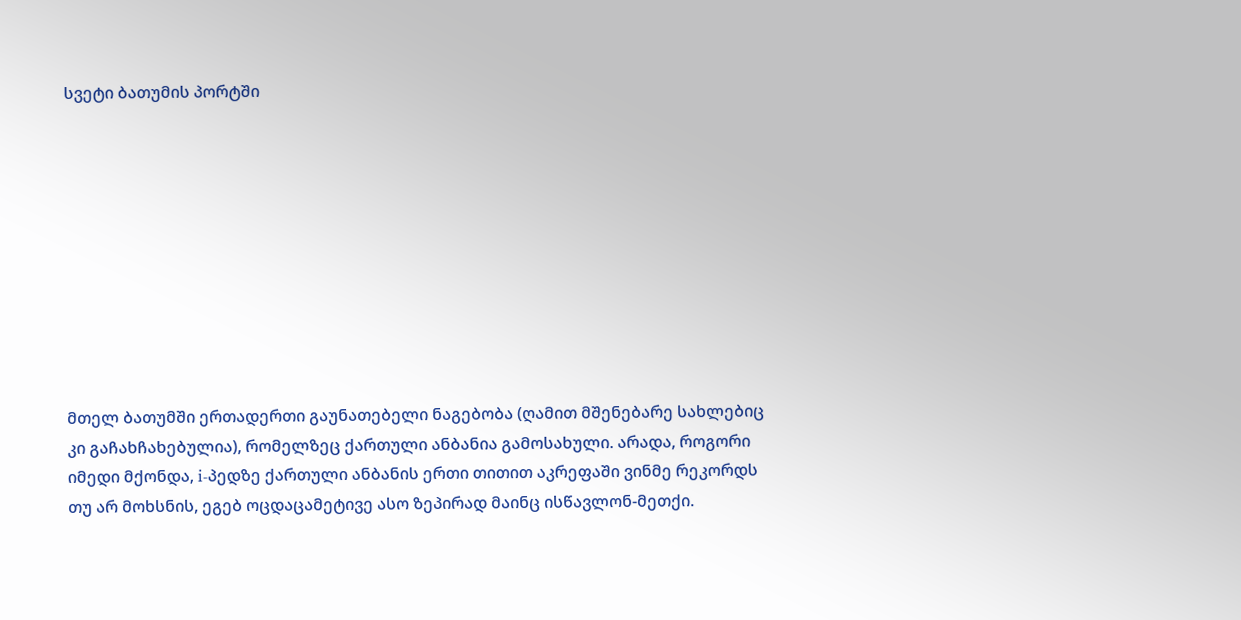სვეტი ბათუმის პორტში










მთელ ბათუმში ერთადერთი გაუნათებელი ნაგებობა (ღამით მშენებარე სახლებიც კი გაჩახჩახებულია), რომელზეც ქართული ანბანია გამოსახული. არადა, როგორი იმედი მქონდა, i-პედზე ქართული ანბანის ერთი თითით აკრეფაში ვინმე რეკორდს თუ არ მოხსნის, ეგებ ოცდაცამეტივე ასო ზეპირად მაინც ისწავლონ-მეთქი.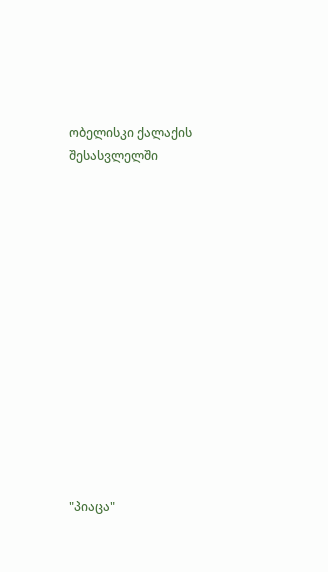ობელისკი ქალაქის შესასვლელში














"პიაცა"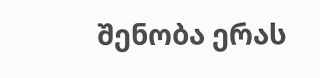შენობა ერას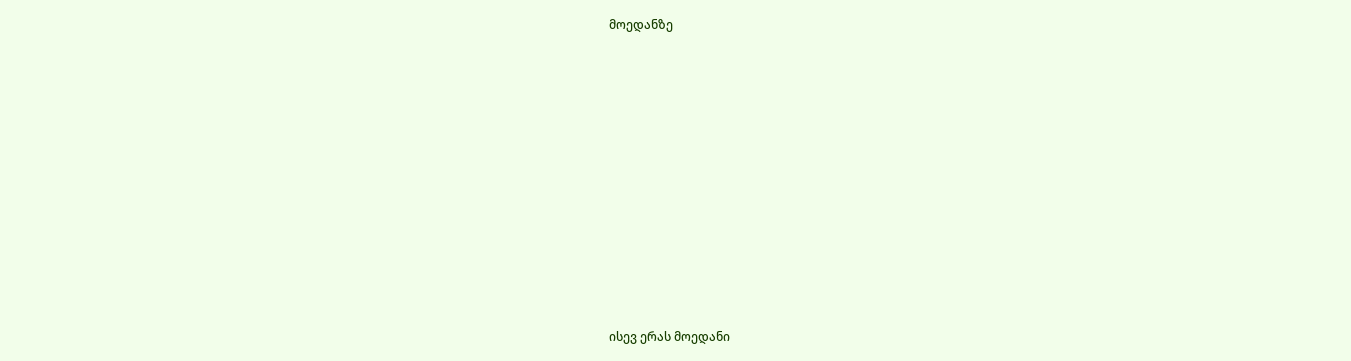მოედანზე














ისევ ერას მოედანი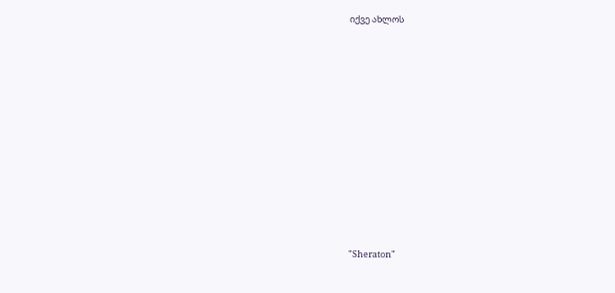იქვე ახლოს















"Sheraton"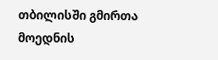თბილისში გმირთა მოედნის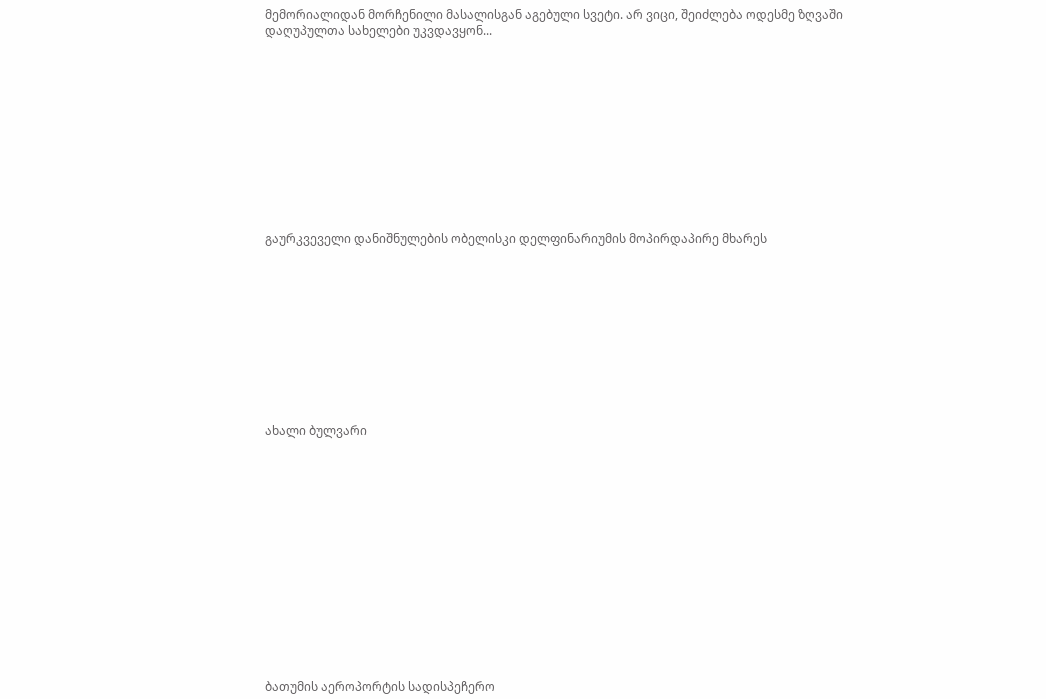მემორიალიდან მორჩენილი მასალისგან აგებული სვეტი. არ ვიცი, შეიძლება ოდესმე ზღვაში დაღუპულთა სახელები უკვდავყონ...












გაურკვეველი დანიშნულების ობელისკი დელფინარიუმის მოპირდაპირე მხარეს











ახალი ბულვარი















ბათუმის აეროპორტის სადისპეჩერო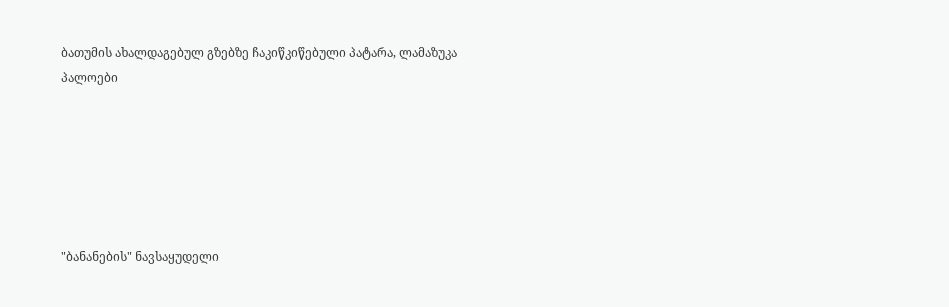ბათუმის ახალდაგებულ გზებზე ჩაკიწკიწებული პატარა, ლამაზუკა პალოები






"ბანანების" ნავსაყუდელი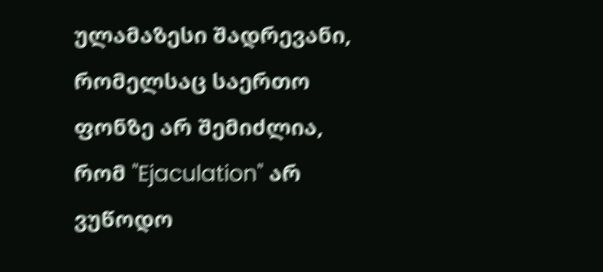ულამაზესი შადრევანი, რომელსაც საერთო ფონზე არ შემიძლია, რომ "Ejaculation" არ ვუწოდო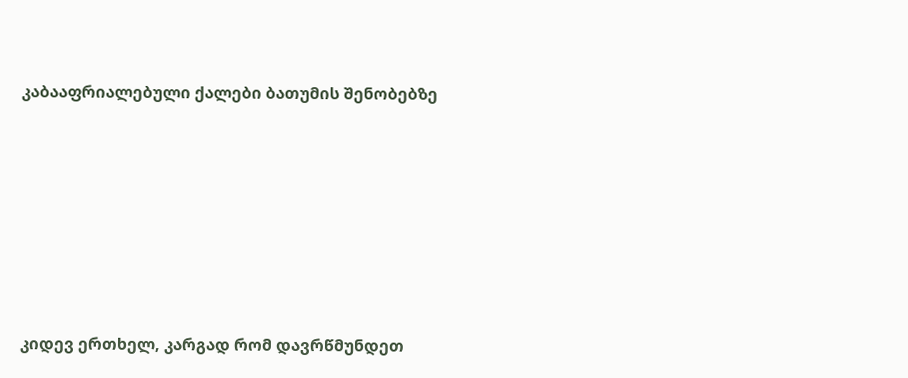კაბააფრიალებული ქალები ბათუმის შენობებზე








კიდევ ერთხელ, კარგად რომ დავრწმუნდეთ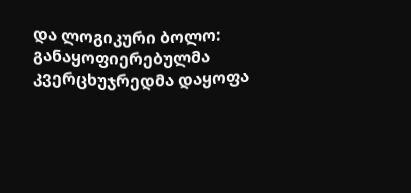და ლოგიკური ბოლო: განაყოფიერებულმა კვერცხუჯრედმა დაყოფა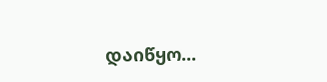დაიწყო...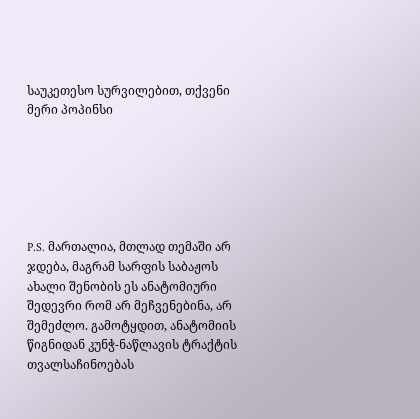საუკეთესო სურვილებით, თქვენი მერი პოპინსი






P.S. მართალია, მთლად თემაში არ ჯდება, მაგრამ სარფის საბაჟოს ახალი შენობის ეს ანატომიური შედევრი რომ არ მეჩვენებინა, არ შემეძლო. გამოტყდით, ანატომიის წიგნიდან კუნჭ-ნაწლავის ტრაქტის თვალსაჩინოებას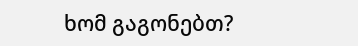ხომ გაგონებთ?